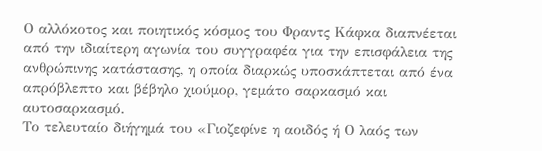Ο αλλόκοτος και ποιητικός κόσμος του Φραντς Κάφκα διαπνέεται από την ιδιαίτερη αγωνία του συγγραφέα για την επισφάλεια της ανθρώπινης κατάστασης, η οποία διαρκώς υποσκάπτεται από ένα απρόβλεπτο και βέβηλο χιούμορ, γεμάτο σαρκασμό και αυτοσαρκασμό.
Το τελευταίο διήγημά του «Γιοζεφίνε η αοιδός ή Ο λαός των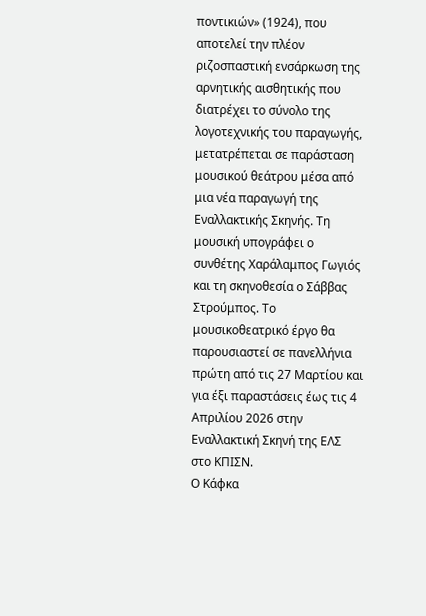ποντικιών» (1924), που αποτελεί την πλέον ριζοσπαστική ενσάρκωση της αρνητικής αισθητικής που διατρέχει το σύνολο της λογοτεχνικής του παραγωγής, μετατρέπεται σε παράσταση μουσικού θεάτρου μέσα από μια νέα παραγωγή της Εναλλακτικής Σκηνής. Τη μουσική υπογράφει ο συνθέτης Χαράλαμπος Γωγιός και τη σκηνοθεσία ο Σάββας Στρούμπος. Το μουσικοθεατρικό έργο θα παρουσιαστεί σε πανελλήνια πρώτη από τις 27 Μαρτίου και για έξι παραστάσεις έως τις 4 Απριλίου 2026 στην Εναλλακτική Σκηνή της ΕΛΣ στο ΚΠΙΣΝ.
Ο Κάφκα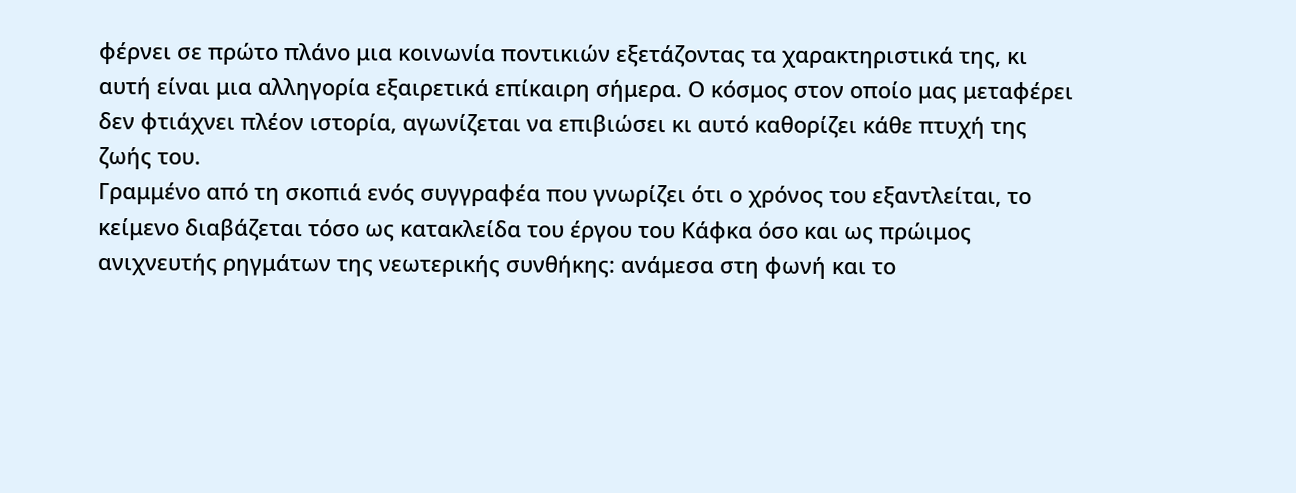φέρνει σε πρώτο πλάνο μια κοινωνία ποντικιών εξετάζοντας τα χαρακτηριστικά της, κι αυτή είναι μια αλληγορία εξαιρετικά επίκαιρη σήμερα. Ο κόσμος στον οποίο μας μεταφέρει δεν φτιάχνει πλέον ιστορία, αγωνίζεται να επιβιώσει κι αυτό καθορίζει κάθε πτυχή της ζωής του.
Γραμμένο από τη σκοπιά ενός συγγραφέα που γνωρίζει ότι ο χρόνος του εξαντλείται, το κείμενο διαβάζεται τόσο ως κατακλείδα του έργου του Κάφκα όσο και ως πρώιμος ανιχνευτής ρηγμάτων της νεωτερικής συνθήκης: ανάμεσα στη φωνή και το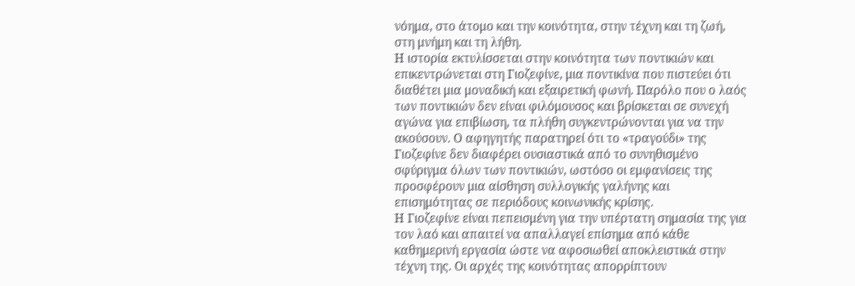νόημα, στο άτομο και την κοινότητα, στην τέχνη και τη ζωή, στη μνήμη και τη λήθη.
Η ιστορία εκτυλίσσεται στην κοινότητα των ποντικιών και επικεντρώνεται στη Γιοζεφίνε, μια ποντικίνα που πιστεύει ότι διαθέτει μια μοναδική και εξαιρετική φωνή. Παρόλο που ο λαός των ποντικιών δεν είναι φιλόμουσος και βρίσκεται σε συνεχή αγώνα για επιβίωση, τα πλήθη συγκεντρώνονται για να την ακούσουν. Ο αφηγητής παρατηρεί ότι το «τραγούδι» της Γιοζεφίνε δεν διαφέρει ουσιαστικά από το συνηθισμένο σφύριγμα όλων των ποντικιών, ωστόσο οι εμφανίσεις της προσφέρουν μια αίσθηση συλλογικής γαλήνης και επισημότητας σε περιόδους κοινωνικής κρίσης.
Η Γιοζεφίνε είναι πεπεισμένη για την υπέρτατη σημασία της για τον λαό και απαιτεί να απαλλαγεί επίσημα από κάθε καθημερινή εργασία ώστε να αφοσιωθεί αποκλειστικά στην τέχνη της. Οι αρχές της κοινότητας απορρίπτουν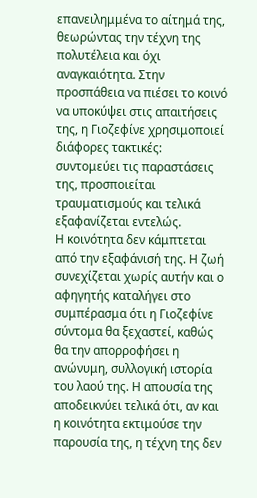επανειλημμένα το αίτημά της, θεωρώντας την τέχνη της πολυτέλεια και όχι αναγκαιότητα. Στην προσπάθεια να πιέσει το κοινό να υποκύψει στις απαιτήσεις της, η Γιοζεφίνε χρησιμοποιεί διάφορες τακτικές: συντομεύει τις παραστάσεις της, προσποιείται τραυματισμούς και τελικά εξαφανίζεται εντελώς.
Η κοινότητα δεν κάμπτεται από την εξαφάνισή της. Η ζωή συνεχίζεται χωρίς αυτήν και ο αφηγητής καταλήγει στο συμπέρασμα ότι η Γιοζεφίνε σύντομα θα ξεχαστεί, καθώς θα την απορροφήσει η ανώνυμη, συλλογική ιστορία του λαού της. Η απουσία της αποδεικνύει τελικά ότι, αν και η κοινότητα εκτιμούσε την παρουσία της, η τέχνη της δεν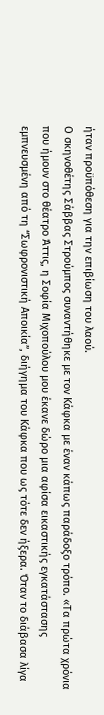ήταν προϋπόθεση για την επιβίωση του λαού.
Ο σκηνοθέτης Σάββας Στρούμπος συναντήθηκε με τον Κάφκα με έναν κάπως παράδοξο τρόπο. «Τα πρώτα χρόνια που ήμουν στο θέατρο Άττις, η Σοφία Μιχοπούλου μου έκανε δώρο μια αφίσα εικαστικής εγκατάστασης εμπνευσμένη από τη “Σωφρονιστική Αποικία”, διήγημα του Κάφκα που ως τότε δεν ήξερα. Όταν το διάβασα λίγα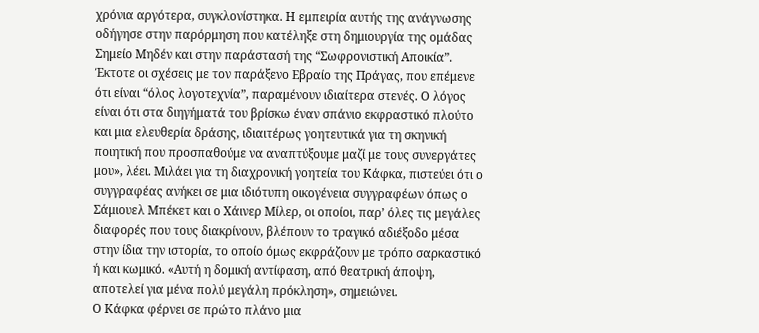χρόνια αργότερα, συγκλονίστηκα. Η εμπειρία αυτής της ανάγνωσης οδήγησε στην παρόρμηση που κατέληξε στη δημιουργία της ομάδας Σημείο Μηδέν και στην παράστασή της “Σωφρονιστική Αποικία”. Έκτοτε οι σχέσεις με τον παράξενο Εβραίο της Πράγας, που επέμενε ότι είναι “όλος λογοτεχνία”, παραμένουν ιδιαίτερα στενές. Ο λόγος είναι ότι στα διηγήματά του βρίσκω έναν σπάνιο εκφραστικό πλούτο και μια ελευθερία δράσης, ιδιαιτέρως γοητευτικά για τη σκηνική ποιητική που προσπαθούμε να αναπτύξουμε μαζί με τους συνεργάτες μου», λέει. Μιλάει για τη διαχρονική γοητεία του Κάφκα, πιστεύει ότι ο συγγραφέας ανήκει σε μια ιδιότυπη οικογένεια συγγραφέων όπως ο Σάμιουελ Μπέκετ και ο Χάινερ Μίλερ, οι οποίοι, παρ’ όλες τις μεγάλες διαφορές που τους διακρίνουν, βλέπουν το τραγικό αδιέξοδο μέσα στην ίδια την ιστορία, το οποίο όμως εκφράζουν με τρόπο σαρκαστικό ή και κωμικό. «Αυτή η δομική αντίφαση, από θεατρική άποψη, αποτελεί για μένα πολύ μεγάλη πρόκληση», σημειώνει.
Ο Κάφκα φέρνει σε πρώτο πλάνο μια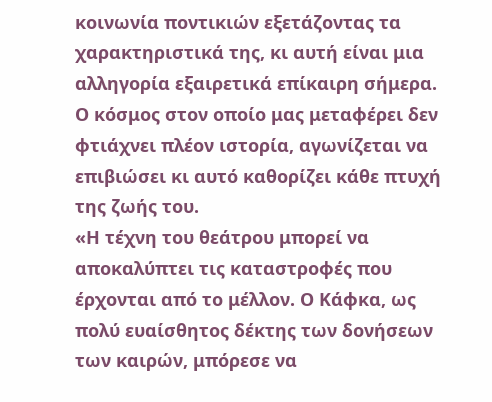κοινωνία ποντικιών εξετάζοντας τα χαρακτηριστικά της, κι αυτή είναι μια αλληγορία εξαιρετικά επίκαιρη σήμερα. Ο κόσμος στον οποίο μας μεταφέρει δεν φτιάχνει πλέον ιστορία, αγωνίζεται να επιβιώσει κι αυτό καθορίζει κάθε πτυχή της ζωής του.
«Η τέχνη του θεάτρου μπορεί να αποκαλύπτει τις καταστροφές που έρχονται από το μέλλον. Ο Κάφκα, ως πολύ ευαίσθητος δέκτης των δονήσεων των καιρών, μπόρεσε να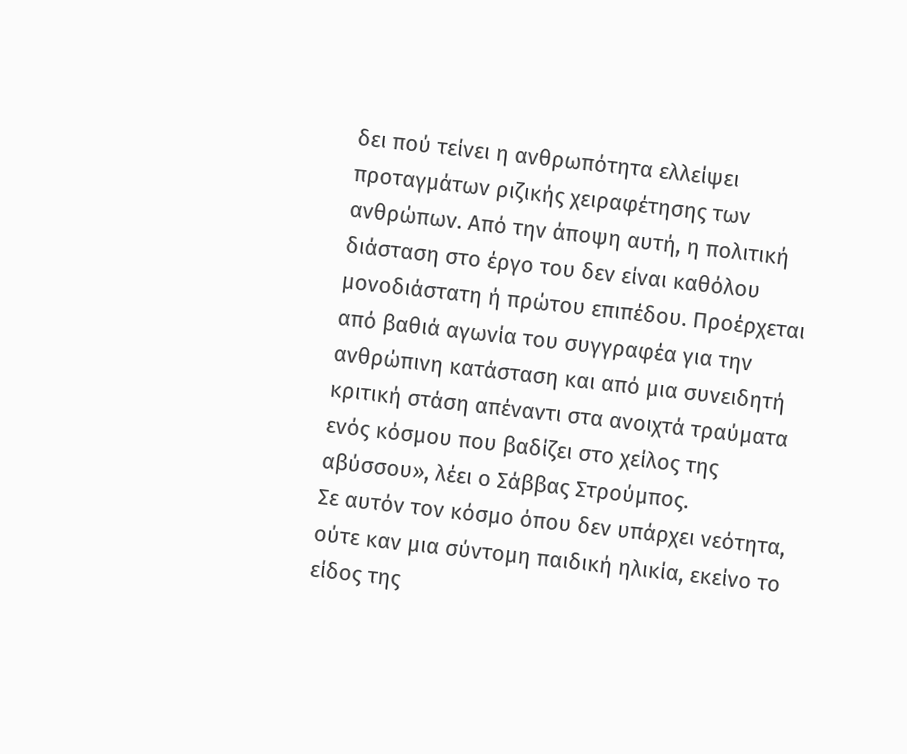δει πού τείνει η ανθρωπότητα ελλείψει προταγμάτων ριζικής χειραφέτησης των ανθρώπων. Από την άποψη αυτή, η πολιτική διάσταση στο έργο του δεν είναι καθόλου μονοδιάστατη ή πρώτου επιπέδου. Προέρχεται από βαθιά αγωνία του συγγραφέα για την ανθρώπινη κατάσταση και από μια συνειδητή κριτική στάση απέναντι στα ανοιχτά τραύματα ενός κόσμου που βαδίζει στο χείλος της αβύσσου», λέει ο Σάββας Στρούμπος.
Σε αυτόν τον κόσμο όπου δεν υπάρχει νεότητα, ούτε καν μια σύντομη παιδική ηλικία, εκείνο το είδος της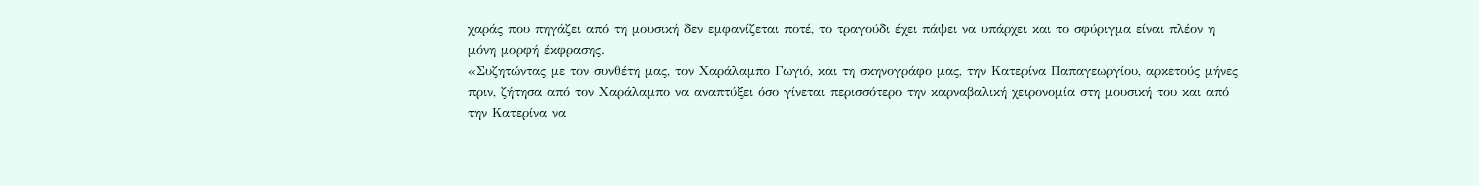χαράς που πηγάζει από τη μουσική δεν εμφανίζεται ποτέ, το τραγούδι έχει πάψει να υπάρχει και το σφύριγμα είναι πλέον η μόνη μορφή έκφρασης.
«Συζητώντας με τον συνθέτη μας, τον Χαράλαμπο Γωγιό, και τη σκηνογράφο μας, την Κατερίνα Παπαγεωργίου, αρκετούς μήνες πριν, ζήτησα από τον Χαράλαμπο να αναπτύξει όσο γίνεται περισσότερο την καρναβαλική χειρονομία στη μουσική του και από την Κατερίνα να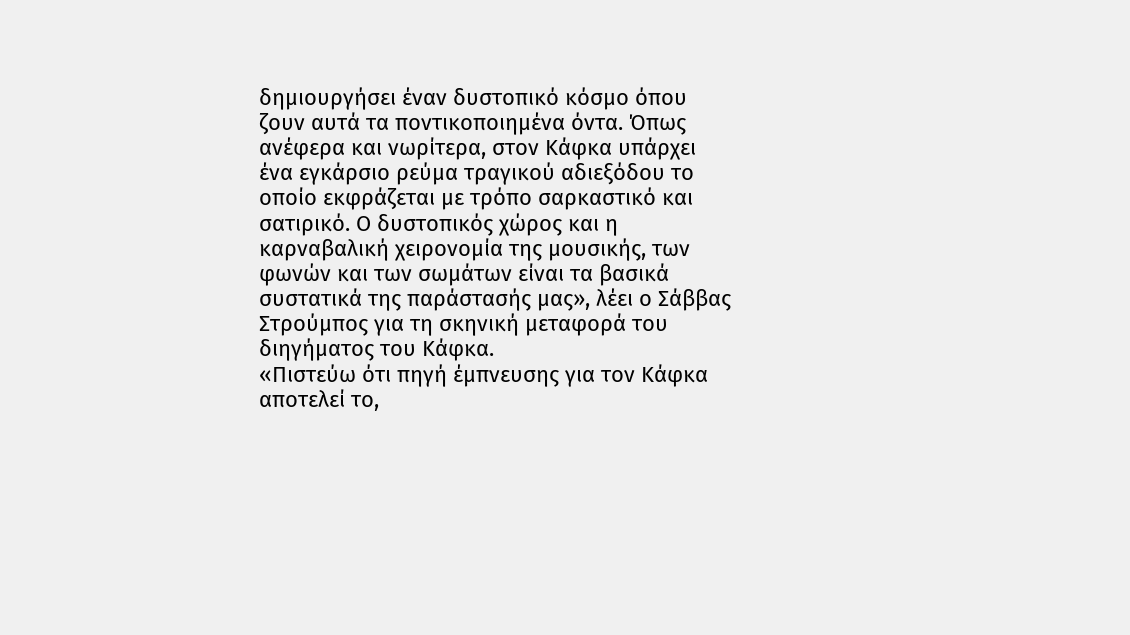δημιουργήσει έναν δυστοπικό κόσμο όπου ζουν αυτά τα ποντικοποιημένα όντα. Όπως ανέφερα και νωρίτερα, στον Κάφκα υπάρχει ένα εγκάρσιο ρεύμα τραγικού αδιεξόδου το οποίο εκφράζεται με τρόπο σαρκαστικό και σατιρικό. Ο δυστοπικός χώρος και η καρναβαλική χειρονομία της μουσικής, των φωνών και των σωμάτων είναι τα βασικά συστατικά της παράστασής μας», λέει ο Σάββας Στρούμπος για τη σκηνική μεταφορά του διηγήματος του Κάφκα.
«Πιστεύω ότι πηγή έμπνευσης για τον Κάφκα αποτελεί το,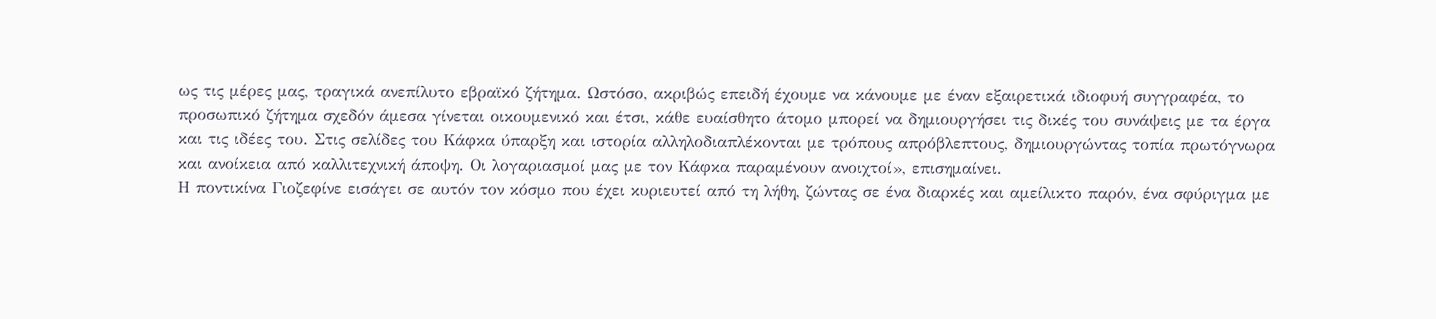ως τις μέρες μας, τραγικά ανεπίλυτο εβραϊκό ζήτημα. Ωστόσο, ακριβώς επειδή έχουμε να κάνουμε με έναν εξαιρετικά ιδιοφυή συγγραφέα, το προσωπικό ζήτημα σχεδόν άμεσα γίνεται οικουμενικό και έτσι, κάθε ευαίσθητο άτομο μπορεί να δημιουργήσει τις δικές του συνάψεις με τα έργα και τις ιδέες του. Στις σελίδες του Κάφκα ύπαρξη και ιστορία αλληλοδιαπλέκονται με τρόπους απρόβλεπτους, δημιουργώντας τοπία πρωτόγνωρα και ανοίκεια από καλλιτεχνική άποψη. Οι λογαριασμοί μας με τον Κάφκα παραμένουν ανοιχτοί», επισημαίνει.
Η ποντικίνα Γιοζεφίνε εισάγει σε αυτόν τον κόσμο που έχει κυριευτεί από τη λήθη, ζώντας σε ένα διαρκές και αμείλικτο παρόν, ένα σφύριγμα με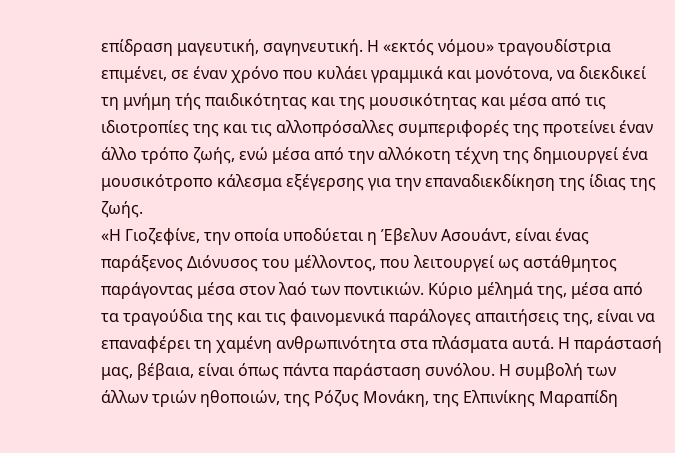επίδραση μαγευτική, σαγηνευτική. Η «εκτός νόμου» τραγουδίστρια επιμένει, σε έναν χρόνο που κυλάει γραμμικά και μονότονα, να διεκδικεί τη μνήμη τής παιδικότητας και της μουσικότητας και μέσα από τις ιδιοτροπίες της και τις αλλοπρόσαλλες συμπεριφορές της προτείνει έναν άλλο τρόπο ζωής, ενώ μέσα από την αλλόκοτη τέχνη της δημιουργεί ένα μουσικότροπο κάλεσμα εξέγερσης για την επαναδιεκδίκηση της ίδιας της ζωής.
«Η Γιοζεφίνε, την οποία υποδύεται η Έβελυν Ασουάντ, είναι ένας παράξενος Διόνυσος του μέλλοντος, που λειτουργεί ως αστάθμητος παράγοντας μέσα στον λαό των ποντικιών. Κύριο μέλημά της, μέσα από τα τραγούδια της και τις φαινομενικά παράλογες απαιτήσεις της, είναι να επαναφέρει τη χαμένη ανθρωπινότητα στα πλάσματα αυτά. Η παράστασή μας, βέβαια, είναι όπως πάντα παράσταση συνόλου. Η συμβολή των άλλων τριών ηθοποιών, της Ρόζυς Μονάκη, της Ελπινίκης Μαραπίδη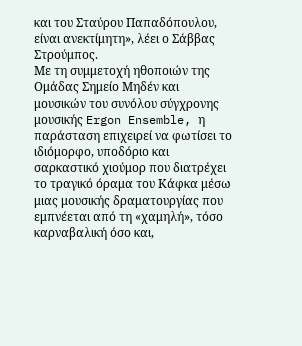και του Σταύρου Παπαδόπουλου, είναι ανεκτίμητη», λέει ο Σάββας Στρούμπος.
Με τη συμμετοχή ηθοποιών της Ομάδας Σημείο Μηδέν και μουσικών του συνόλου σύγχρονης μουσικής Ergon Ensemble, η παράσταση επιχειρεί να φωτίσει το ιδιόμορφο, υποδόριο και σαρκαστικό χιούμορ που διατρέχει το τραγικό όραμα του Κάφκα μέσω μιας μουσικής δραματουργίας που εμπνέεται από τη «χαμηλή», τόσο καρναβαλική όσο και,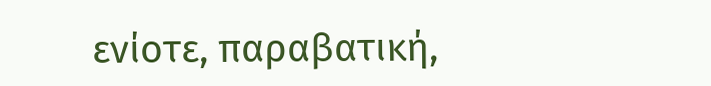ενίοτε, παραβατική,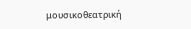μουσικοθεατρική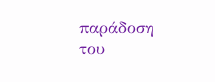παράδοση του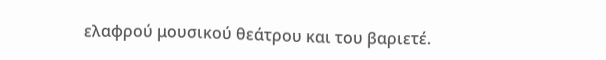ελαφρού μουσικού θεάτρου και του βαριετέ.